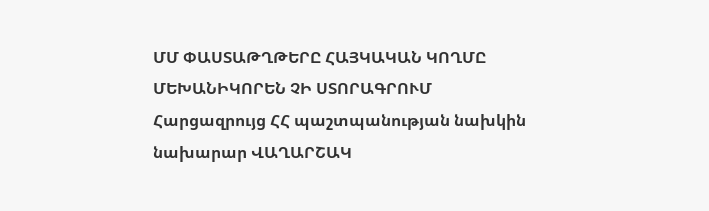ՄՄ ՓԱՍՏԱԹՂԹԵՐԸ ՀԱՅԿԱԿԱՆ ԿՈՂՄԸ ՄԵԽԱՆԻԿՈՐԵՆ ՉԻ ՍՏՈՐԱԳՐՈՒՄ
Հարցազրույց ՀՀ պաշտպանության նախկին նախարար ՎԱՂԱՐՇԱԿ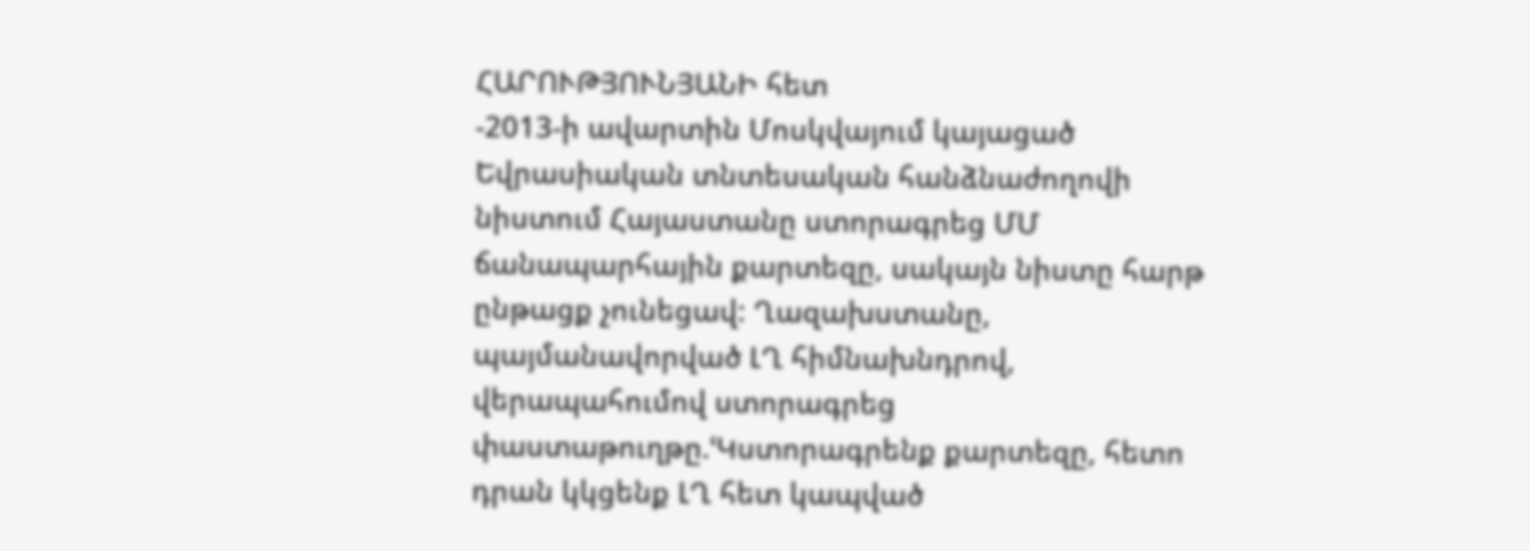ՀԱՐՈՒԹՅՈՒՆՅԱՆԻ հետ
-2013-ի ավարտին Մոսկվայում կայացած Եվրասիական տնտեսական հանձնաժողովի նիստում Հայաստանը ստորագրեց ՄՄ ճանապարհային քարտեզը, սակայն նիստը հարթ ընթացք չունեցավ: Ղազախստանը, պայմանավորված ԼՂ հիմնախնդրով, վերապահումով ստորագրեց փաստաթուղթը.ՙԿստորագրենք քարտեզը, հետո դրան կկցենք ԼՂ հետ կապված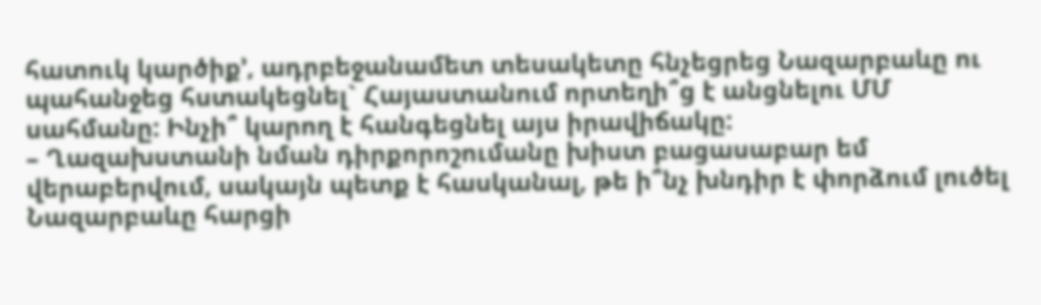հատուկ կարծիք՚, ադրբեջանամետ տեսակետը հնչեցրեց Նազարբաևը ու պահանջեց հստակեցնել` Հայաստանում որտեղի՞ց է անցնելու ՄՄ սահմանը: Ինչի՞ կարող է հանգեցնել այս իրավիճակը:
– Ղազախստանի նման դիրքորոշումանը խիստ բացասաբար եմ վերաբերվում, սակայն պետք է հասկանալ, թե ի՞նչ խնդիր է փորձում լուծել Նազարբաևը հարցի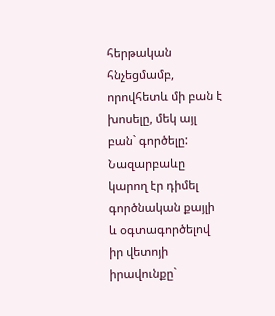հերթական հնչեցմամբ, որովհետև մի բան է խոսելը, մեկ այլ բան` գործելը: Նազարբաևը կարող էր դիմել գործնական քայլի և օգտագործելով իր վետոյի իրավունքը`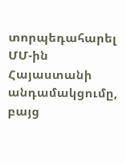տորպեդահարել ՄՄ-ին Հայաստանի անդամակցումը, բայց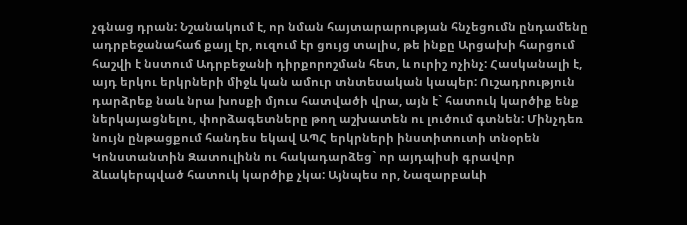չգնաց դրան: Նշանակում է, որ նման հայտարարության հնչեցումն ընդամենը ադրբեջանահաճ քայլ էր, ուզում էր ցույց տալիս, թե ինքը Արցախի հարցում հաշվի է նստում Ադրբեջանի դիրքորոշման հետ, և ուրիշ ոչինչ: Հասկանալի է, այդ երկու երկրների միջև կան ամուր տնտեսական կապեր: Ուշադրություն դարձրեք նաև նրա խոսքի մյուս հատվածի վրա, այն է` հատուկ կարծիք ենք ներկայացնելու, փորձագետները թող աշխատեն ու լուծում գտնեն: Մինչդեռ նույն ընթացքում հանդես եկավ ԱՊՀ երկրների ինստիտուտի տնօրեն Կոնստանտին Զատուլինն ու հակադարձեց` որ այդպիսի գրավոր ձևակերպված հատուկ կարծիք չկա: Այնպես որ, Նազարբաևի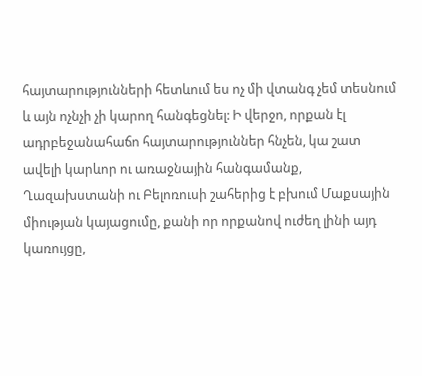հայտարությունների հետևում ես ոչ մի վտանգ չեմ տեսնում և այն ոչնչի չի կարող հանգեցնել: Ի վերջո, որքան էլ ադրբեջանահաճո հայտարություններ հնչեն, կա շատ ավելի կարևոր ու առաջնային հանգամանք, Ղազախստանի ու Բելոռուսի շահերից է բխում Մաքսային միության կայացումը, քանի որ որքանով ուժեղ լինի այդ կառույցը,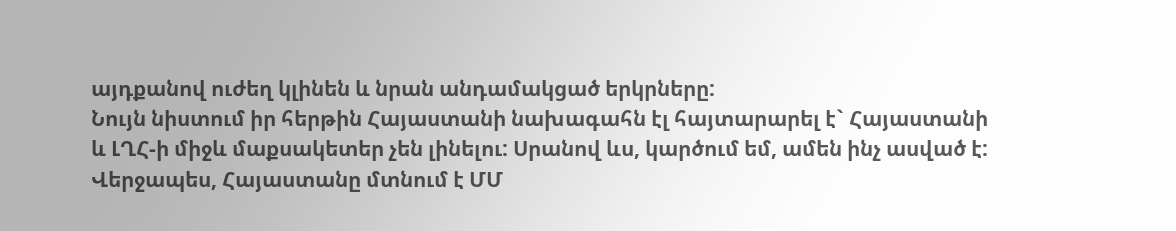այդքանով ուժեղ կլինեն և նրան անդամակցած երկրները:
Նույն նիստում իր հերթին Հայաստանի նախագահն էլ հայտարարել է` Հայաստանի և ԼՂՀ-ի միջև մաքսակետեր չեն լինելու: Սրանով ևս, կարծում եմ, ամեն ինչ ասված է: Վերջապես, Հայաստանը մտնում է ՄՄ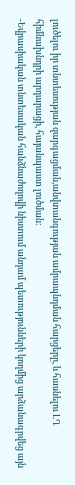լուծելու իր տնտեսության զարգացման,անվտանգության ամրապնդման հարցերը, և հասնելու ԼՂ հիմնախնդրի արդարացի, հայանպաստ լուծման:
-Եվրասիական տնտեսական հանձնաժողովի նիստում անդամ պետությունների կողմից արձանագրվեց այն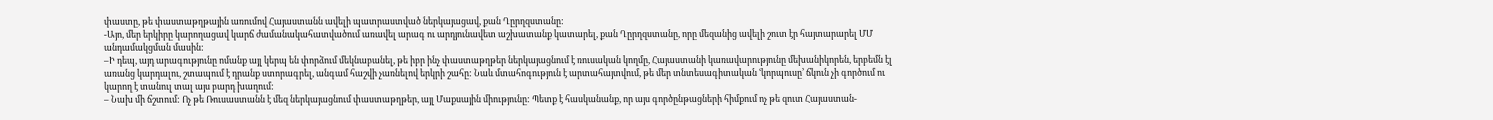փաստը, թե փաստաթղթային առումով Հայաստանն ավելի պատրաստված ներկայացավ, քան Ղըրղզստանը:
-Այո, մեր երկիրը կարողացավ կարճ ժամանակահատվածում առավել արագ ու արդյունավետ աշխատանք կատարել, քան Ղըրղզստանը, որը մեզանից ավելի շուտ էր հայտարարել ՄՄ անդամակցման մասին:
–Ի դեպ, այդ արագությունը ոմանք այլ կերպ են փորձում մեկնաբանել, թե իբր ինչ փաստաթղթեր ներկայացնում է ռուսական կողմը, Հայաստանի կառավարությունը մեխանիկորեն, երբեմն էլ առանց կարդալու, շտապում է դրանք ստորագրել, անգամ հաշվի չառնելով երկրի շահը: Նաև մտահոգություն է արտահայտվում, թե մեր տնտեսագիտական ՙկորպուսը՚ ճկուն չի գործում ու կարող է տանուլ տալ այս բարդ խաղում:
– Նախ մի ճշտում: Ոչ թե Ռուսաստանն է մեզ ներկայացնում փաստաթղթեր, այլ Մաքսային միությունը: Պետք է հասկանանք, որ այս գործընթացների հիմքում ոչ թե զուտ Հայաստան-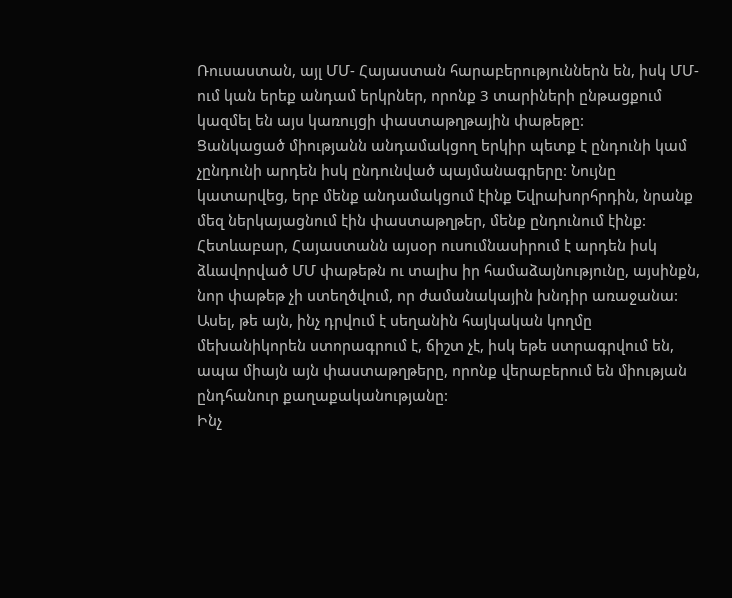Ռուսաստան, այլ ՄՄ- Հայաստան հարաբերություններն են, իսկ ՄՄ-ում կան երեք անդամ երկրներ, որոնք 3 տարիների ընթացքում կազմել են այս կառույցի փաստաթղթային փաթեթը:
Ցանկացած միությանն անդամակցող երկիր պետք է ընդունի կամ չընդունի արդեն իսկ ընդունված պայմանագրերը: Նույնը կատարվեց, երբ մենք անդամակցում էինք Եվրախորհրդին, նրանք մեզ ներկայացնում էին փաստաթղթեր, մենք ընդունում էինք: Հետևաբար, Հայաստանն այսօր ուսումնասիրում է արդեն իսկ ձևավորված ՄՄ փաթեթն ու տալիս իր համաձայնությունը, այսինքն, նոր փաթեթ չի ստեղծվում, որ ժամանակային խնդիր առաջանա: Ասել, թե այն, ինչ դրվում է սեղանին հայկական կողմը մեխանիկորեն ստորագրում է, ճիշտ չէ, իսկ եթե ստրագրվում են, ապա միայն այն փաստաթղթերը, որոնք վերաբերում են միության ընդհանուր քաղաքականությանը:
Ինչ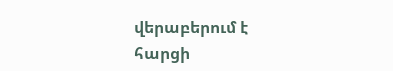վերաբերում է հարցի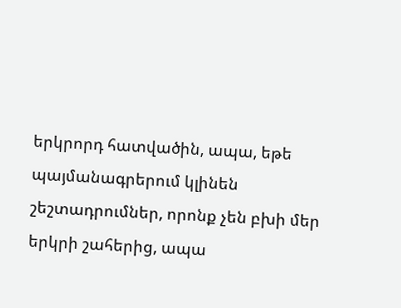երկրորդ հատվածին, ապա, եթե պայմանագրերում կլինեն շեշտադրումներ, որոնք չեն բխի մեր երկրի շահերից, ապա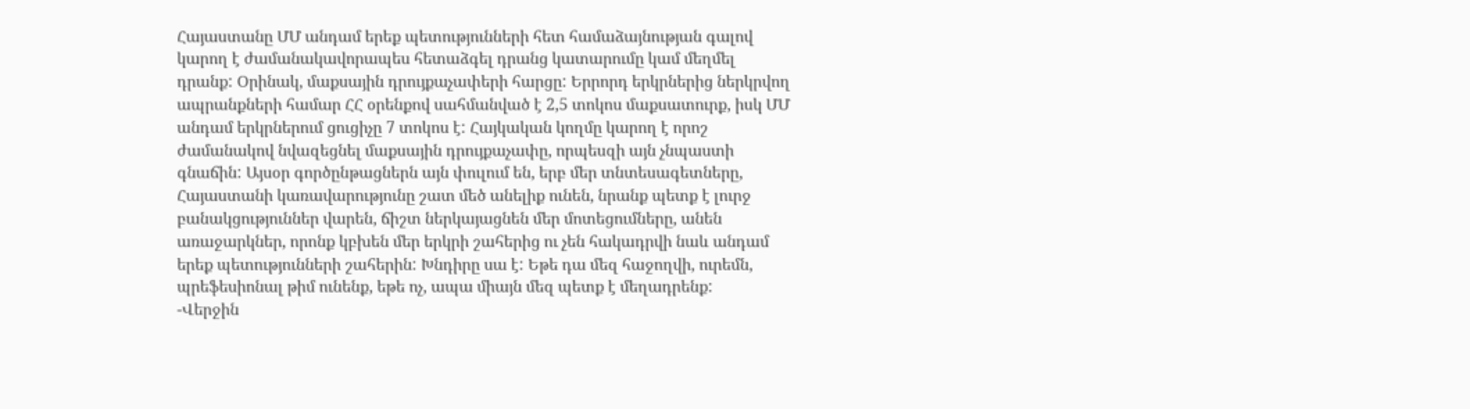Հայաստանը ՄՄ անդամ երեք պետությունների հետ համաձայնության գալով կարող է ժամանակավորապես հետաձգել դրանց կատարումը կամ մեղմել դրանք: Օրինակ, մաքսային դրույքաչափերի հարցը: Երրորդ երկրներից ներկրվող ապրանքների համար ՀՀ օրենքով սահմանված է 2,5 տոկոս մաքսատուրք, իսկ ՄՄ անդամ երկրներում ցուցիչը 7 տոկոս է: Հայկական կողմը կարող է որոշ ժամանակով նվազեցնել մաքսային դրույքաչափը, որպեսզի այն չնպաստի գնաճին: Այսօր գործընթացներն այն փուլում են, երբ մեր տնտեսագետները, Հայաստանի կառավարությունը շատ մեծ անելիք ունեն, նրանք պետք է լուրջ բանակցություններ վարեն, ճիշտ ներկայացնեն մեր մոտեցումները, անեն առաջարկներ, որոնք կբխեն մեր երկրի շահերից ու չեն հակադրվի նաև անդամ երեք պետությունների շահերին: Խնդիրը սա է: Եթե դա մեզ հաջողվի, ուրեմն, պրեֆեսիոնալ թիմ ունենք, եթե ոչ, ապա միայն մեզ պետք է մեղադրենք:
-Վերջին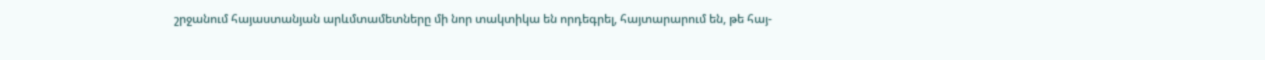շրջանում հայաստանյան արևմտամետները մի նոր տակտիկա են որդեգրել, հայտարարում են, թե հայ-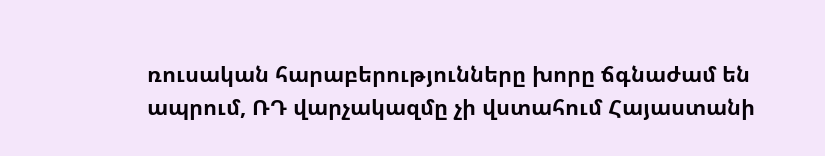ռուսական հարաբերությունները խորը ճգնաժամ են ապրում, ՌԴ վարչակազմը չի վստահում Հայաստանի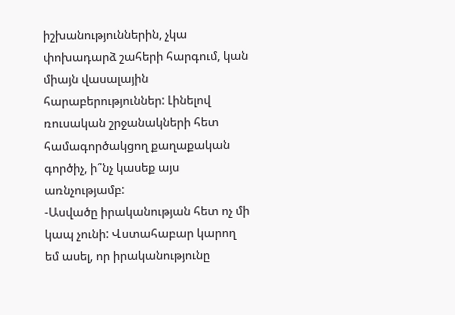իշխանություններին, չկա փոխադարձ շահերի հարգում, կան միայն վասալային հարաբերություններ: Լինելով ռուսական շրջանակների հետ համագործակցող քաղաքական գործիչ, ի՞նչ կասեք այս առնչությամբ:
-Ասվածը իրականության հետ ոչ մի կապ չունի: Վստահաբար կարող եմ ասել, որ իրականությունը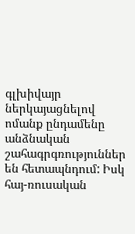գլխիվայր ներկայացնելով ոմանք ընդամենը անձնական շահագրգռություններ են հետապնդում: Իսկ հայ-ռուսական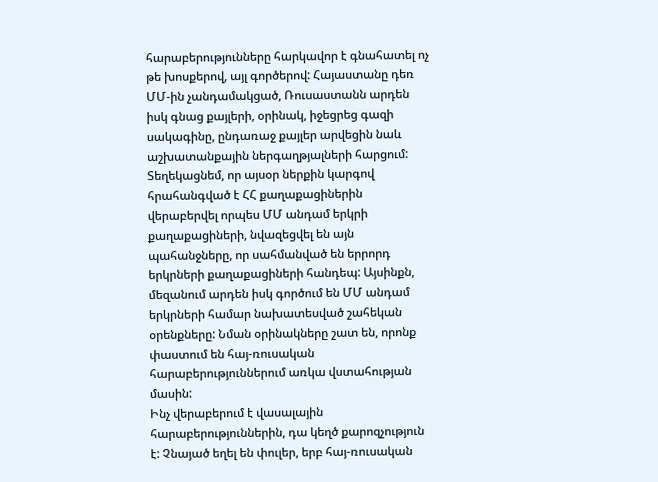հարաբերությունները հարկավոր է գնահատել ոչ թե խոսքերով, այլ գործերով: Հայաստանը դեռ ՄՄ-ին չանդամակցած, Ռուսաստանն արդեն իսկ գնաց քայլերի, օրինակ, իջեցրեց գազի սակագինը, ընդառաջ քայլեր արվեցին նաև աշխատանքային ներգաղթյալների հարցում: Տեղեկացնեմ, որ այսօր ներքին կարգով հրահանգված է ՀՀ քաղաքացիներին վերաբերվել որպես ՄՄ անդամ երկրի քաղաքացիների, նվազեցվել են այն պահանջները, որ սահմանված են երրորդ երկրների քաղաքացիների հանդեպ: Այսինքն, մեզանում արդեն իսկ գործում են ՄՄ անդամ երկրների համար նախատեսված շահեկան օրենքները: Նման օրինակները շատ են, որոնք փաստում են հայ-ռուսական հարաբերություններում առկա վստահության մասին:
Ինչ վերաբերում է վասալային հարաբերություններին, դա կեղծ քարոզչություն է: Չնայած եղել են փուլեր, երբ հայ-ռուսական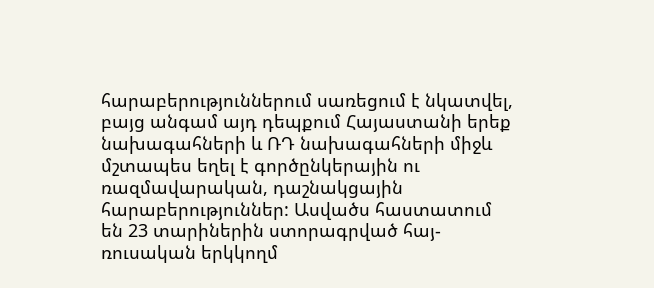հարաբերություններում սառեցում է նկատվել, բայց անգամ այդ դեպքում Հայաստանի երեք նախագահների և ՌԴ նախագահների միջև մշտապես եղել է գործընկերային ու ռազմավարական, դաշնակցային հարաբերություններ: Ասվածս հաստատում են 23 տարիներին ստորագրված հայ-ռուսական երկկողմ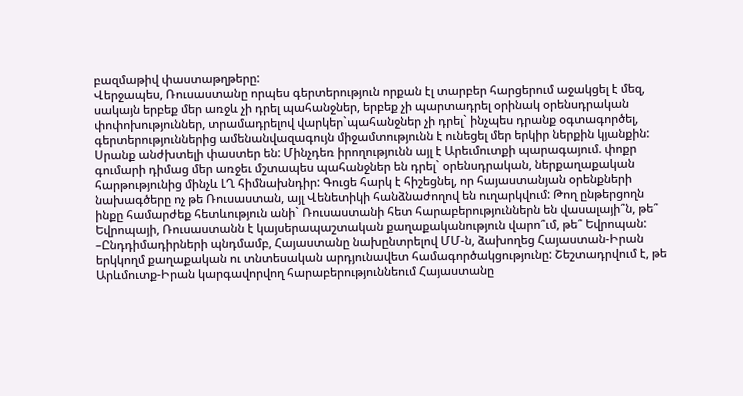բազմաթիվ փաստաթղթերը:
Վերջապես, Ռուսաստանը որպես գերտերություն որքան էլ տարբեր հարցերում աջակցել է մեզ, սակայն երբեք մեր առջև չի դրել պահանջներ, երբեք չի պարտադրել օրինակ օրենսդրական փոփոխություններ, տրամադրելով վարկեր`պահանջներ չի դրել` ինչպես դրանք օգտագործել, գերտերություններից ամենանվազագույն միջամտությունն է ունեցել մեր երկիր ներքին կյանքին: Սրանք անժխտելի փաստեր են: Մինչդեռ իրողությունն այլ է Արեւմուտքի պարագայում. փոքր գումարի դիմաց մեր առջեւ մշտապես պահանջներ են դրել` օրենսդրական, ներքաղաքական հարթությունից մինչև ԼՂ հիմնախնդիր: Գուցե հարկ է հիշեցնել, որ հայաստանյան օրենքների նախագծերը ոչ թե Ռուսաստան, այլ Վենետիկի հանձնաժողով են ուղարկվում: Թող ընթերցողն ինքը համարժեք հետևություն անի` Ռուսաստանի հետ հարաբերություններն են վասալայի՞ն, թե՞ Եվրոպայի, Ռուսաստանն է կայսերապաշտական քաղաքականություն վարո՞ւմ, թե՞ Եվրոպան:
–Ընդդիմադիրների պնդմամբ, Հայաստանը նախընտրելով ՄՄ-ն, ձախողեց Հայաստան-Իրան երկկողմ քաղաքական ու տնտեսական արդյունավետ համագործակցությունը: Շեշտադրվում է, թե Արևմուտք-Իրան կարգավորվող հարաբերություննեում Հայաստանը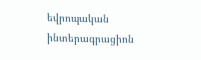եվրոպական ինտերագրացիոն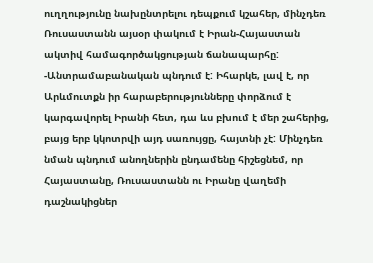ուղղությունը նախընտրելու դեպքում կշահեր, մինչդեռ Ռուսաստանն այսօր փակում է Իրան-Հայաստան ակտիվ համագործակցության ճանապարհը:
-Անտրամաբանական պնդում է: Իհարկե, լավ է, որ Արևմուտքն իր հարաբերությունները փորձում է կարգավորել Իրանի հետ, դա ևս բխում է մեր շահերից, բայց երբ կկոտրվի այդ սառույցը, հայտնի չէ: Մինչդեռ նման պնդում անողներին ընդամենը հիշեցնեմ, որ Հայաստանը, Ռուսաստանն ու Իրանը վաղեմի դաշնակիցներ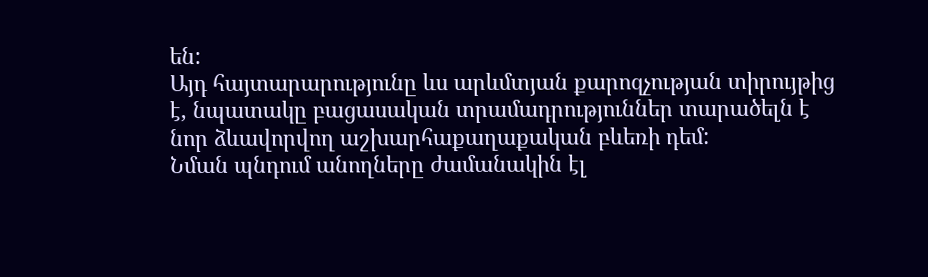են:
Այդ հայտարարությունը ևս արևմտյան քարոզչության տիրույթից է, նպատակը բացասական տրամադրություններ տարածելն է նոր ձևավորվող աշխարհաքաղաքական բևեռի դեմ:
Նման պնդում անողները ժամանակին էլ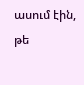ասում էին, թե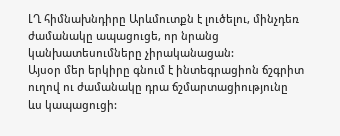ԼՂ հիմնախնդիրը Արևմուտքն է լուծելու, մինչդեռ ժամանակը ապացուցե, որ նրանց կանխատեսումները չիրականացան:
Այսօր մեր երկիրը գնում է ինտեգրացիոն ճշգրիտ ուղով ու ժամանակը դրա ճշմարտացիությունը ևս կապացուցի: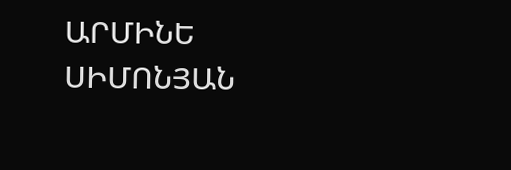ԱՐՄԻՆԵ ՍԻՄՈՆՅԱՆ